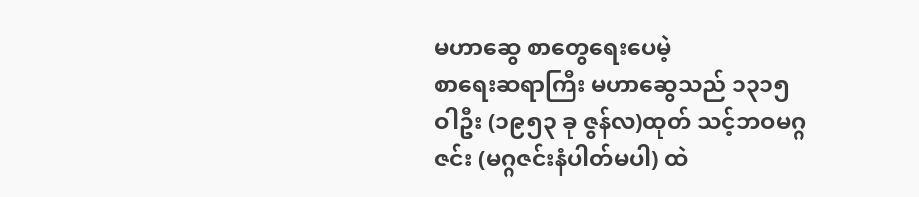မဟာဆွေ စာတွေရေးပေမဲ့
စာရေးဆရာကြီး မဟာဆွေသည် ၁၃၁၅ ဝါဦး (၁၉၅၃ ခု ဇွန်လ)ထုတ် သင့်ဘဝမဂ္ဂဇင်း (မဂ္ဂဇင်းနံပါတ်မပါ) ထဲ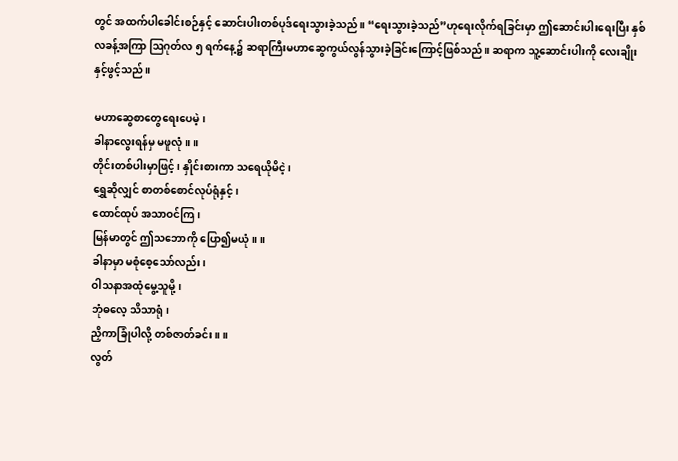တွင် အထက်ပါခေါင်းစဉ်နှင့် ဆောင်းပါးတစ်ပုဒ်ရေးသွားခဲ့သည်။ “ရေးသွားခဲ့သည်”ဟုရေးလိုက်ရခြင်းမှာ ဤဆောင်းပါးရေးပြီး နှစ် လခန့်အကြာ ဩဂုတ်လ ၅ ရက်နေ့၌ ဆရာကြီးမဟာဆွေကွယ်လွန်သွားခဲ့ခြင်းကြောင့်ဖြစ်သည်။ ဆရာက သူ့ဆောင်းပါးကို လေးချိုးနှင့်ဖွင့်သည်။

မဟာဆွေစာတွေရေးပေမဲ့၊
ခါနာလွေးရန်မှ မဖူလုံ။ ။
တိုင်းတစ်ပါးမှာဖြင့်၊ နှိုင်းစားကာ သရေယိုမိငဲ့၊
ရွှေဆိုလျှင် စာတစ်စောင်လုပ်ရုံနှင့်၊
ထောင်ထုပ် အသာဝင်ကြ၊
မြန်မာတွင် ဤသဘောကို ပြော၍မယုံ။ ။
ခါနာမှာ မစုံစေ့သော်လည်း၊
ဝါသနာအထုံမွေ့သူမို့၊
ဘုံဓလေ့ သိသာရုံ၊
ညှိကာခြုံပါလို့ တစ်ဇာတ်ခင်း။ ။
လွတ်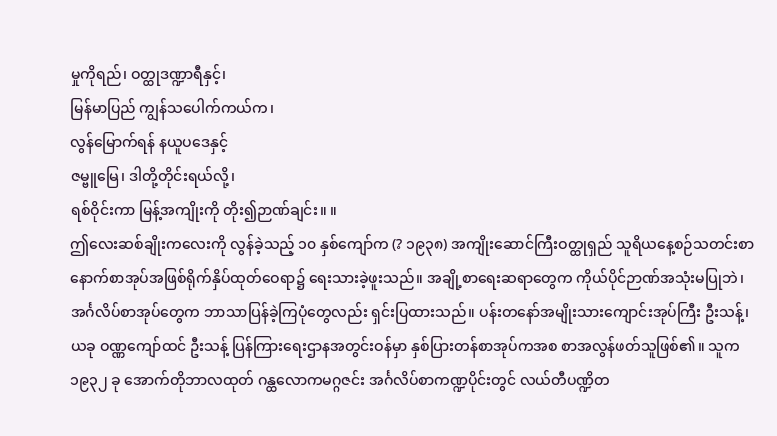မှုကိုရည်၊ ဝတ္ထုဒဏ္ဍာရီနှင့်၊
မြန်မာပြည် ကျွန်သပေါက်ကယ်က၊
လွန်မြောက်ရန် နယူပဒေနှင့်
ဇမ္ဗူမြေ၊ ဒါတို့တိုင်းရယ်လို့၊
ရစ်ဝိုင်းကာ မြန့်အကျိုးကို တိုး၍ဉာဏ်ချင်း။ ။
ဤလေးဆစ်ချိုးကလေးကို လွန်ခဲ့သည့် ၁၀ နှစ်ကျော်က (? ၁၉၃၈) အကျိုးဆောင်ကြီးဝတ္ထုရှည် သူရိယနေ့စဉ်သတင်းစာ နောက်စာအုပ်အဖြစ်ရိုက်နှိပ်ထုတ်ဝေရာ၌ ရေးသားခဲ့ဖူးသည်။ အချို့စာရေးဆရာတွေက ကိုယ်ပိုင်ဉာဏ်အသုံးမပြုဘဲ၊ အင်္ဂလိပ်စာအုပ်တွေက ဘာသာပြန်ခဲ့ကြပုံတွေလည်း ရှင်းပြထားသည်။ ပန်းတနော်အမျိုးသားကျောင်းအုပ်ကြီး ဦးသန့်၊ ယခု ဝဏ္ဏကျော်ထင် ဦးသန့် ပြန်ကြားရေးဌာနအတွင်းဝန်မှာ နှစ်ပြားတန်စာအုပ်ကအစ စာအလွန်ဖတ်သူဖြစ်၏။ သူက ၁၉၃၂ ခု အောက်တိုဘာလထုတ် ဂန္ထလောကမဂ္ဂဇင်း အင်္ဂလိပ်စာကဏ္ဍပိုင်းတွင် လယ်တီပဏ္ဍိတ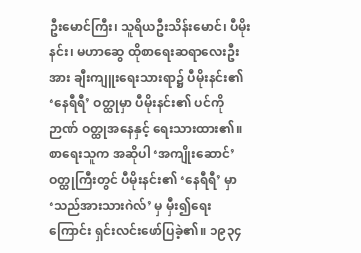ဦးမောင်ကြီး၊ သူရိယဦးသိန်းမောင်၊ ပီမိုးနင်း၊ မဟာဆွေ ထိုစာရေးဆရာလေးဦးအား ချီးကျူးရေးသားရာ၌ ပီမိုးနင်း၏ ‘နေရီရီ’ ဝတ္ထုမှာ ပီမိုးနင်း၏ ပင်ကိုဉာဏ် ဝတ္ထုအနေနှင့် ရေးသားထား၏။
စာရေးသူက အဆိုပါ ‘အကျိုးဆောင်’ ဝတ္ထုကြီးတွင် ပီမိုးနင်း၏ ‘နေရီရီ’ မှာ ‘သည်အားသားဂဲလ်’ မှ မှီး၍ရေးကြောင်း ရှင်းလင်းဖော်ပြခဲ့၏။ ၁၉၃၄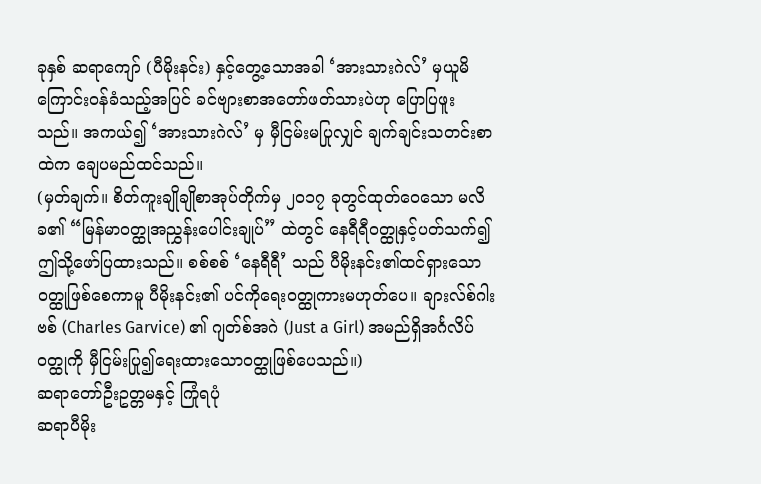ခုနှစ် ဆရာကျော် (ပီမိုးနင်း) နှင့်တွေ့သောအခါ ‘အားသားဂဲလ်’ မှယူမိကြောင်းဝန်ခံသည့်အပြင် ခင်ဗျားစာအတော်ဖတ်သားပဲဟု ပြောပြဖူးသည်။ အကယ်၍ ‘အားသားဂဲလ်’ မှ မှီငြမ်းမပြုလျှင် ချက်ချင်းသတင်းစာထဲက ချေပမည်ထင်သည်။
(မှတ်ချက်။ စိတ်ကူးချိုချိုစာအုပ်တိုက်မှ ၂၀၁၇ ခုတွင်ထုတ်ဝေသော မလိခ၏ “မြန်မာဝတ္ထုအညွှန်းပေါင်းချုပ်” ထဲတွင် နေရီရီဝတ္ထုနှင့်ပတ်သက်၍ ဤသို့ဖော်ပြထားသည်။ စစ်စစ် ‘နေရီရီ’ သည် ပီမိုးနင်း၏ထင်ရှားသော ဝတ္ထုဖြစ်စေကာမူ ပီမိုးနင်း၏ ပင်ကိုရေးဝတ္ထုကားမဟုတ်ပေ။ ချားလ်စ်ဂါးဗစ် (Charles Garvice) ၏ ဂျတ်စ်အဂဲ (Just a Girl) အမည်ရှိအင်္ဂလိပ်ဝတ္ထုကို မှီငြမ်းပြု၍ရေးထားသောဝတ္ထုဖြစ်ပေသည်။)
ဆရာတော်ဦးဥတ္တမနှင့် ကြုံရပုံ
ဆရာပီမိုး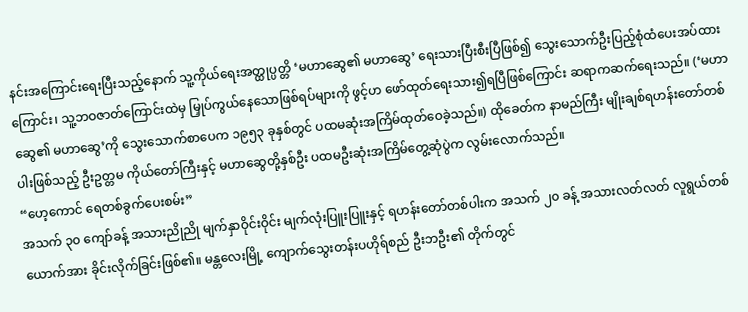နင်းအကြောင်းရေးပြီးသည့်နောက် သူ့ကိုယ်ရေးအတ္ထုပ္ပတ္တိ ‘မဟာဆွေ၏ မဟာဆွေ’ ရေးသားပြီးစီးပြီဖြစ်၍ သွေးသောက်ဦးပြည့်စုံထံပေးအပ်ထားကြောင်း၊ သူ့ဘဝဇာတ်ကြောင်းထဲမှ မြှုပ်ကွယ်နေသောဖြစ်ရပ်များကို ဖွင့်ဟ ဖော်ထုတ်ရေးသား၍ရပြီဖြစ်ကြောင်း ဆရာကဆက်ရေးသည်။ (‘မဟာဆွေ၏ မဟာဆွေ’ကို သွေးသောက်စာပေက ၁၉၅၃ ခုနှစ်တွင် ပထမဆုံးအကြိမ်ထုတ်ဝေခဲ့သည်။) ထိုခေတ်က နာမည်ကြီး မျိုးချစ်ရဟန်းတော်တစ်ပါးဖြစ်သည့် ဦးဥတ္တမ ကိုယ်တော်ကြီးနှင့် မဟာဆွေတို့နှစ်ဦး ပထမဦးဆုံးအကြိမ်တွေ့ဆုံပွဲက လွမ်းလောက်သည်။
“ဟေ့ကောင် ရေတစ်ခွက်ပေးစမ်း”
အသက် ၃၀ ကျော်ခန့် အသားညိုညို မျက်နှာဝိုင်းဝိုင်း မျက်လုံးပြူးပြူးနှင့် ရဟန်းတော်တစ်ပါးက အသက် ၂၀ ခန့် အသားလတ်လတ် လူရွယ်တစ်ယောက်အား ခိုင်းလိုက်ခြင်းဖြစ်၏။ မန္တလေးမြို့ ကျောက်သွေးတန်းပဟိုရ်စည် ဦးဘဦး၏ တိုက်တွင်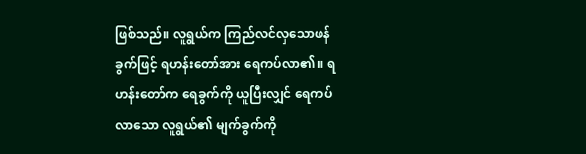ဖြစ်သည်။ လူရွယ်က ကြည်လင်လှသောဖန်ခွက်ဖြင့် ရဟန်းတော်အား ရေကပ်လာ၏။ ရဟန်းတော်က ရေခွက်ကို ယူပြီးလျှင် ရေကပ်လာသော လူရွယ်၏ မျက်ခွက်ကို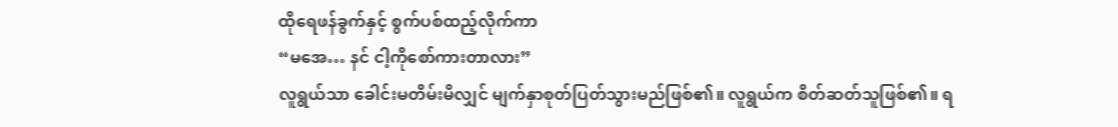ထိုရေဖန်ခွက်နှင့် စွက်ပစ်ထည့်လိုက်ကာ
“မအေ… နင် ငါ့ကိုစော်ကားတာလား”
လူရွယ်သာ ခေါင်းမတိမ်းမိလျှင် မျက်နှာစုတ်ပြတ်သွားမည်ဖြစ်၏။ လူရွယ်က စိတ်ဆတ်သူဖြစ်၏။ ရ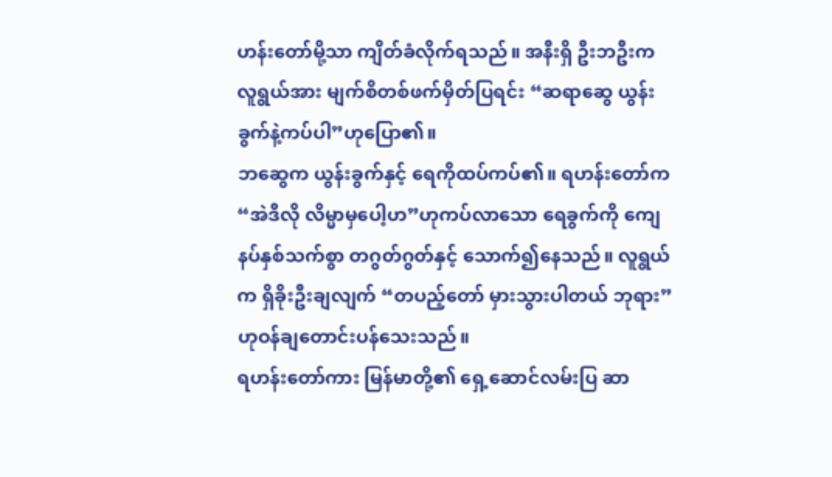ဟန်းတော်မို့သာ ကျိတ်ခံလိုက်ရသည်။ အနီးရှိ ဦးဘဦးက လူရွယ်အား မျက်စိတစ်ဖက်မှိတ်ပြရင်း “ဆရာဆွေ ယွန်းခွက်နဲ့ကပ်ပါ”ဟုပြော၏။
ဘဆွေက ယွန်းခွက်နှင့် ရေကိုထပ်ကပ်၏။ ရဟန်းတော်က “အဲဒီလို လိမ္မာမှပေါ့ဟ”ဟုကပ်လာသော ရေခွက်ကို ကျေနပ်နှစ်သက်စွာ တဂွတ်ဂွတ်နှင့် သောက်၍နေသည်။ လူရွယ်က ရှိခိုးဦးချလျက် “တပည့်တော် မှားသွားပါတယ် ဘုရား” ဟုဝန်ချတောင်းပန်သေးသည်။
ရဟန်းတော်ကား မြန်မာတို့၏ ရှေ့ဆောင်လမ်းပြ ဆာ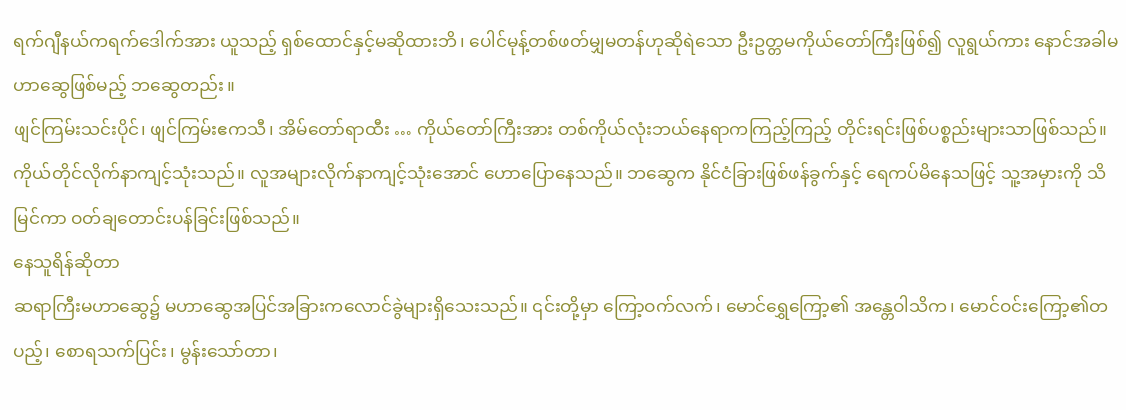ရက်ဂျီနယ်ကရက်ဒေါက်အား ယူသည့် ရှစ်ထောင်နှင့်မဆိုထားဘိ၊ ပေါင်မုန့်တစ်ဖတ်မျှမတန်ဟုဆိုရဲသော ဦးဥတ္တမကိုယ်တော်ကြီးဖြစ်၍ လူရွယ်ကား နောင်အခါမဟာဆွေဖြစ်မည့် ဘဆွေတည်း။
ဖျင်ကြမ်းသင်းပိုင်၊ ဖျင်ကြမ်းဧကသီ၊ အိမ်တော်ရာထီး … ကိုယ်တော်ကြီးအား တစ်ကိုယ်လုံးဘယ်နေရာကကြည့်ကြည့် တိုင်းရင်းဖြစ်ပစ္စည်းများသာဖြစ်သည်။ ကိုယ်တိုင်လိုက်နာကျင့်သုံးသည်။ လူအများလိုက်နာကျင့်သုံးအောင် ဟောပြောနေသည်။ ဘဆွေက နိုင်ငံခြားဖြစ်ဖန်ခွက်နှင့် ရေကပ်မိနေသဖြင့် သူ့အမှားကို သိမြင်ကာ ဝတ်ချတောင်းပန်ခြင်းဖြစ်သည်။
နေသူရိန်ဆိုတာ
ဆရာကြီးမဟာဆွေ၌ မဟာဆွေအပြင်အခြားကလောင်ခွဲများရှိသေးသည်။ ၎င်းတို့မှာ ကြော့ဝက်လက်၊ မောင်ရွှေကြော့၏ အန္တေဝါသိက၊ မောင်ဝင်းကြော့၏တပည့်၊ စောရသက်ပြင်း၊ မွန်းသော်တာ၊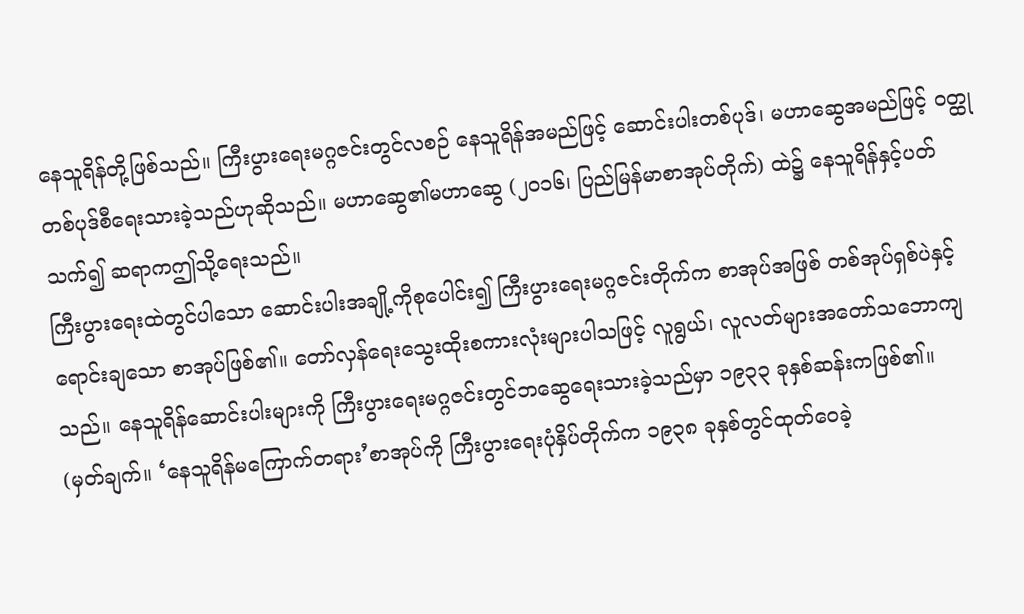နေသူရိန်တို့ဖြစ်သည်။ ကြီးပွားရေးမဂ္ဂဇင်းတွင်လစဉ် နေသူရိန်အမည်ဖြင့် ဆောင်းပါးတစ်ပုဒ်၊ မဟာဆွေအမည်ဖြင့် ဝတ္ထုတစ်ပုဒ်စီရေးသားခဲ့သည်ဟုဆိုသည်။ မဟာဆွေ၏မဟာဆွေ (၂၀၁၆၊ ပြည်မြန်မာစာအုပ်တိုက်) ထဲ၌ နေသူရိန်နှင့်ပတ်သက်၍ ဆရာကဤသို့ရေးသည်။
ကြီးပွားရေးထဲတွင်ပါသော ဆောင်းပါးအချို့ကိုစုပေါင်း၍ ကြီးပွားရေးမဂ္ဂဇင်းတိုက်က စာအုပ်အဖြစ် တစ်အုပ်ရှစ်ပဲနှင့် ရောင်းချသော စာအုပ်ဖြစ်၏။ တော်လှန်ရေးသွေးထိုးစကားလုံးများပါသဖြင့် လူရွယ်၊ လူလတ်များအတော်သဘောကျသည်။ နေသူရိန်ဆောင်းပါးများကို ကြီးပွားရေးမဂ္ဂဇင်းတွင်ဘဆွေရေးသားခဲ့သည်မှာ ၁၉၃၃ ခုနှစ်ဆန်းကဖြစ်၏။
(မှတ်ချက်။ ‘နေသူရိန်မကြောက်တရား’စာအုပ်ကို ကြီးပွားရေးပုံနှိပ်တိုက်က ၁၉၃၈ ခုနှစ်တွင်ထုတ်ဝေခဲ့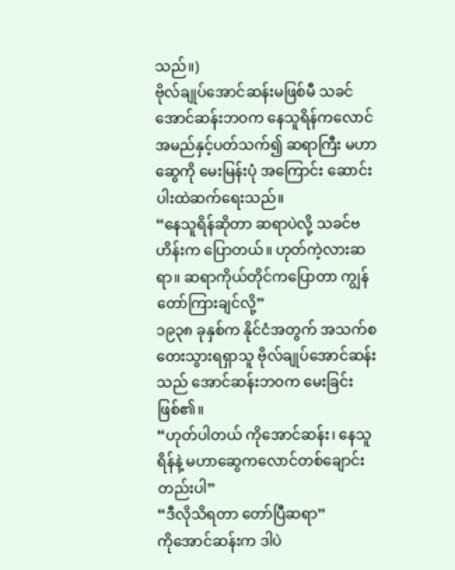သည်။)
ဗိုလ်ချုပ်အောင်ဆန်းမဖြစ်မီ သခင်အောင်ဆန်းဘဝက နေသူရိန်ကလောင်အမည်နှင့်ပတ်သက်၍ ဆရာကြီး မဟာဆွေကို မေးမြန်းပုံ အကြောင်း ဆောင်းပါးထဲဆက်ရေးသည်။
“နေသူရိန်ဆိုတာ ဆရာပဲလို့ သခင်ဗဟိန်းက ပြောတယ်။ ဟုတ်ကဲ့လားဆရာ။ ဆရာကိုယ်တိုင်ကပြောတာ ကျွန်တော်ကြားချင်လို့”
၁၉၃၈ ခုနှစ်က နိုင်ငံအတွက် အသက်စတေးသွားရရှာသူ ဗိုလ်ချုပ်အောင်ဆန်းသည် အောင်ဆန်းဘဝက မေးခြင်းဖြစ်၏။
“ဟုတ်ပါတယ် ကိုအောင်ဆန်း၊ နေသူရိန်နဲ့ မဟာဆွေကလောင်တစ်ချောင်းတည်းပါ”
“ဒီလိုသိရတာ တော်ပြီဆရာ”
ကိုအောင်ဆန်းက ဒါပဲ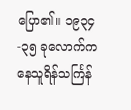ပြော၏။ ၁၉၃၄-၃၅ ခုလောက်က နေသူရိန်သင်္ကြန်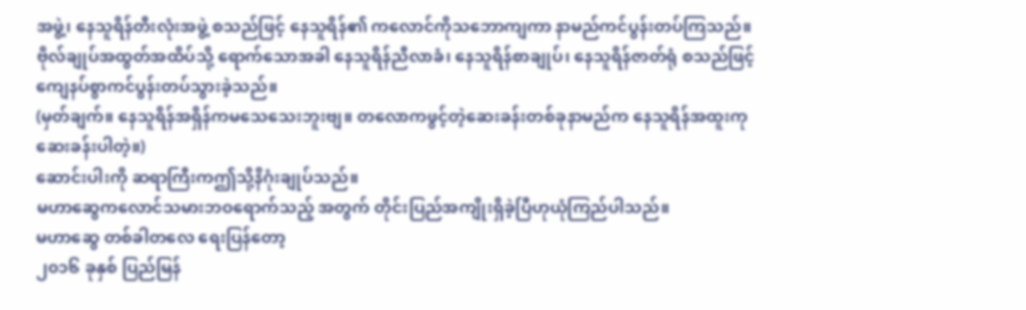အဖွဲ့၊ နေသူရိန်တီးလုံးအဖွဲ့ စသည်ဖြင့် နေသူရိန်၏ ကလောင်ကိုသဘောကျကာ နာမည်ကင်ပွန်းတပ်ကြသည်။ ဗိုလ်ချုပ်အထွတ်အထိပ်သို့ ရောက်သောအခါ နေသူရိန်ညီလာခံ၊ နေသူရိန်စာချုပ်၊ နေသူရိန်ဇာတ်ရုံ စသည်ဖြင့် ကျေနပ်စွာကင်ပွန်းတပ်သွားခဲ့သည်။
(မှတ်ချက်။ နေသူရိန်အရှိန်ကမသေသေးဘူးဗျ။ တလောကဖွင့်တဲ့ဆေးခန်းတစ်ခုနာမည်က နေသူရိန်အထူးကုဆေးခန်းပါတဲ့။)
ဆောင်းပါးကို ဆရာကြီးကဤသို့နိဂုံးချုပ်သည်။
မဟာဆွေကလောင်သမားဘဝရောက်သည့် အတွက် တိုင်းပြည်အကျိုးရှိခဲ့ပြီဟုယုံကြည်ပါသည်။
မဟာဆွေ တစ်ခါတလေ ရေးပြန်တော့
၂၀၁၆ ခုနှစ် ပြည်မြန်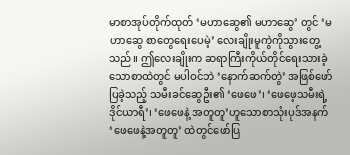မာစာအုပ်တိုက်ထုတ် ‘မဟာဆွေ၏ မဟာဆွေ’ တွင် ‘မဟာဆွေ စာတွေရေးပေမဲ့’ လေးချိုးမူကွဲကိုသွားတွေ့သည်။ ဤလေးချိုးက ဆရာကြီးကိုယ်တိုင်ရေးသားခဲ့သောစာထဲတွင် မပါဝင်ဘဲ ‘နောက်ဆက်တွဲ’ အဖြစ်ဖော်ပြခဲ့သည့် သမီးခင်ဆွေဦး၏ ‘ဖေဖေ’၊ ‘ဖေဖေ့သမီးရဲ့ ဒိုင်ယာရီ’၊ ‘ဖေဖေနဲ့ အတူတူ’ဟူသောစာသုံးပုဒ်အနက် ‘ဖေဖေနဲ့အတူတူ’ ထဲတွင်ဖော်ပြ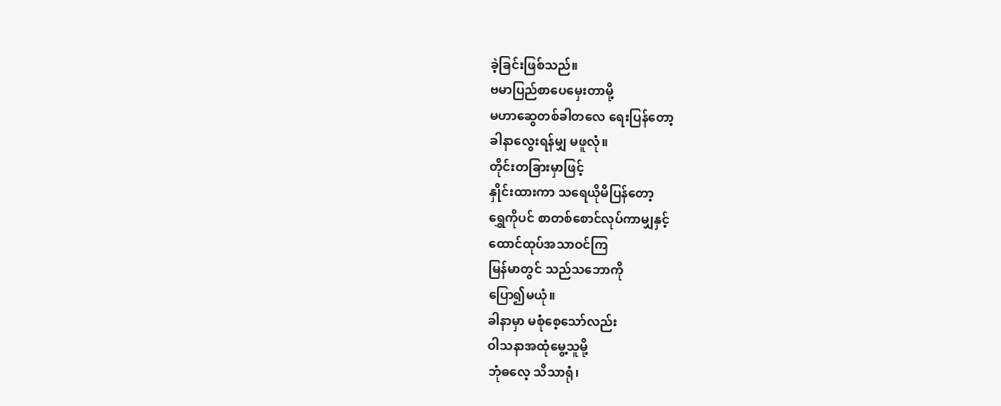ခဲ့ခြင်းဖြစ်သည်။
ဗမာပြည်စာပေမှေးတာမို့
မဟာဆွေတစ်ခါတလေ ရေးပြန်တော့
ခါနာလွေးရန်မျှ မဖူလုံ။
တိုင်းတခြားမှာဖြင့်
နှိုင်းထားကာ သရေယိုမိပြန်တော့
ရွှေကိုပင် စာတစ်စောင်လုပ်ကာမျှနှင့်
ထောင်ထုပ်အသာဝင်ကြ
မြန်မာတွင် သည်သဘောကို
ပြော၍မယုံ။
ခါနာမှာ မစုံစေ့သော်လည်း
ဝါသနာအထုံမွေ့သူမို့
ဘုံဓလေ့ သိသာရုံ၊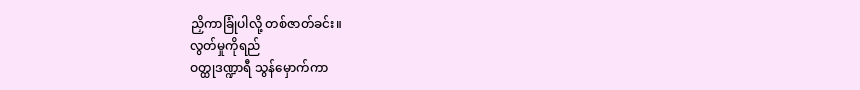ညှိကာခြုံပါလို့ တစ်ဇာတ်ခင်း။
လွတ်မှုကိုရည်
ဝတ္ထုဒဏ္ဍာရီ သွန်မှောက်ကာ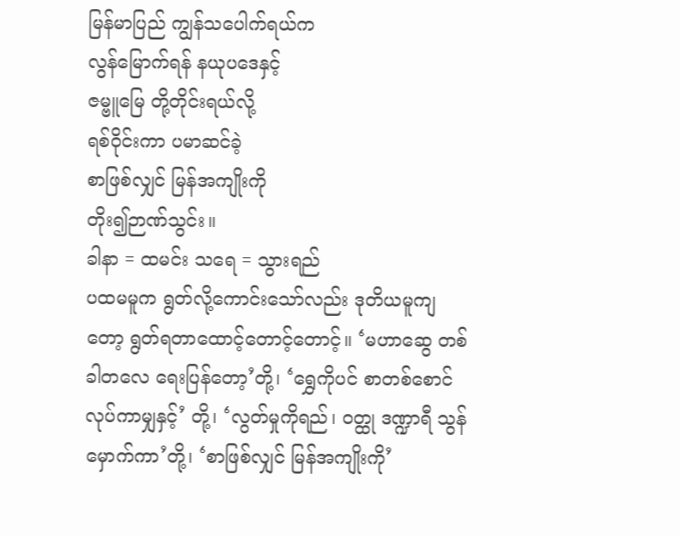မြန်မာပြည် ကျွန်သပေါက်ရယ်က
လွန်မြောက်ရန် နယုပဒေနှင့်
ဇမ္ဗူမြေ တို့တိုင်းရယ်လို့
ရစ်ဝိုင်းကာ ပမာဆင်ခဲ့
စာဖြစ်လျှင် မြန်အကျိုးကို
တိုး၍ဉာဏ်သွင်း။
ခါနာ = ထမင်း သရေ = သွားရည်
ပထမမူက ရွတ်လို့ကောင်းသော်လည်း ဒုတိယမူကျတော့ ရွတ်ရတာထောင့်တောင့်တောင့်။ ‘မဟာဆွေ တစ်ခါတလေ ရေးပြန်တော့’တို့၊ ‘ရွှေကိုပင် စာတစ်စောင်လုပ်ကာမျှနှင့်’ တို့၊ ‘လွတ်မှုကိုရည်၊ ဝတ္ထု ဒဏ္ဍာရီ သွန်မှောက်ကာ’တို့၊ ‘စာဖြစ်လျှင် မြန်အကျိုးကို’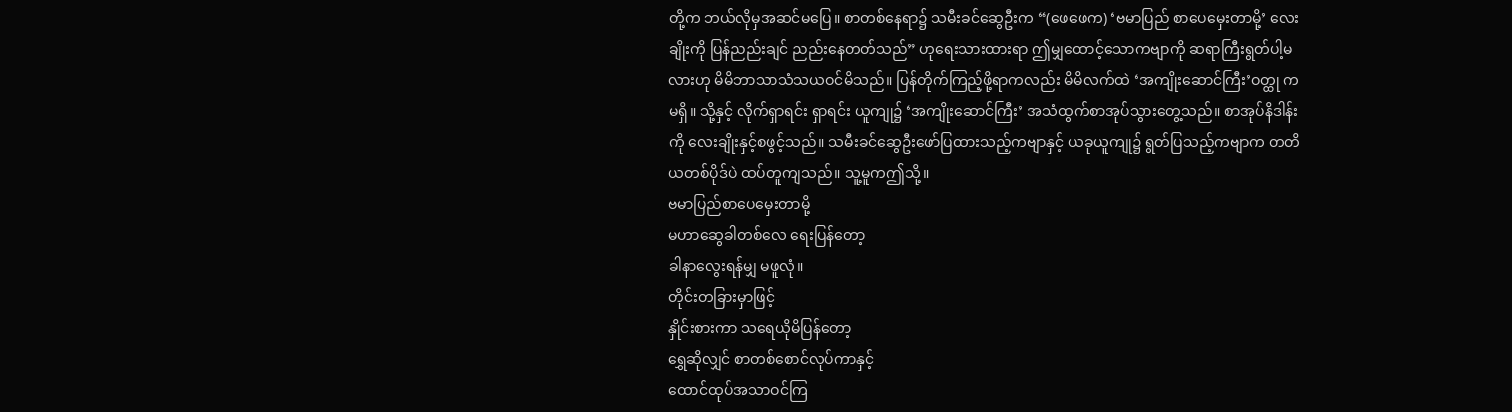တို့က ဘယ်လိုမှအဆင်မပြေ။ စာတစ်နေရာ၌ သမီးခင်ဆွေဦးက “(ဖေဖေက) ‘ဗမာပြည် စာပေမှေးတာမို့’ လေးချိုးကို ပြန်ညည်းချင် ညည်းနေတတ်သည်” ဟုရေးသားထားရာ ဤမျှထောင့်သောကဗျာကို ဆရာကြီးရွတ်ပါ့မလားဟု မိမိဘာသာသံသယဝင်မိသည်။ ပြန်တိုက်ကြည့်ဖို့ရာကလည်း မိမိလက်ထဲ ‘အကျိုးဆောင်ကြီး’ဝတ္ထု ကမရှိ။ သို့နှင့် လိုက်ရှာရင်း ရှာရင်း ယူကျု၌ ‘အကျိုးဆောင်ကြီး’ အသံထွက်စာအုပ်သွားတွေ့သည်။ စာအုပ်နိဒါန်းကို လေးချိုးနှင့်စဖွင့်သည်။ သမီးခင်ဆွေဦးဖော်ပြထားသည့်ကဗျာနှင့် ယခုယူကျု၌ ရွတ်ပြသည့်ကဗျာက တတိယတစ်ပိုဒ်ပဲ ထပ်တူကျသည်။ သူ့မူကဤသို့။
ဗမာပြည်စာပေမှေးတာမို့
မဟာဆွေခါတစ်လေ ရေးပြန်တော့
ခါနာလွေးရန်မျှ မဖူလုံ။
တိုင်းတခြားမှာဖြင့်
နှိုင်းစားကာ သရေယိုမိပြန်တော့
ရွှေဆိုလျှင် စာတစ်စောင်လုပ်ကာနှင့်
ထောင်ထုပ်အသာဝင်ကြ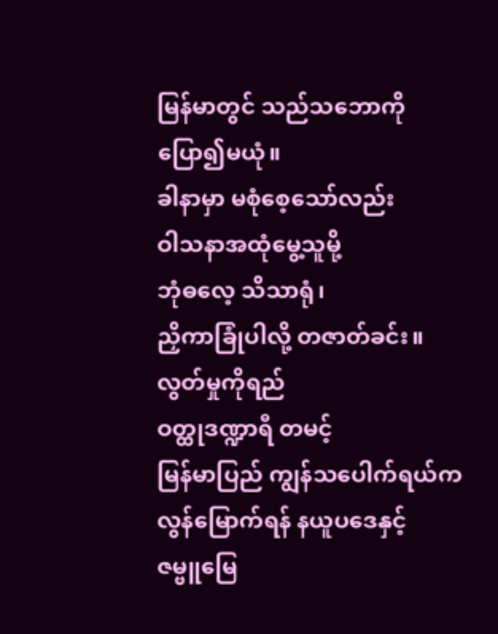မြန်မာတွင် သည်သဘောကို
ပြော၍မယုံ။
ခါနာမှာ မစုံစေ့သော်လည်း
ဝါသနာအထုံမွေ့သူမို့
ဘုံဓလေ့ သိသာရုံ၊
ညှိကာခြုံပါလို့ တဇာတ်ခင်း။
လွတ်မှုကိုရည်
ဝတ္ထုဒဏ္ဍာရီ တမင့်
မြန်မာပြည် ကျွန်သပေါက်ရယ်က
လွန်မြောက်ရန် နယူပဒေနှင့်
ဇမ္ဗူမြေ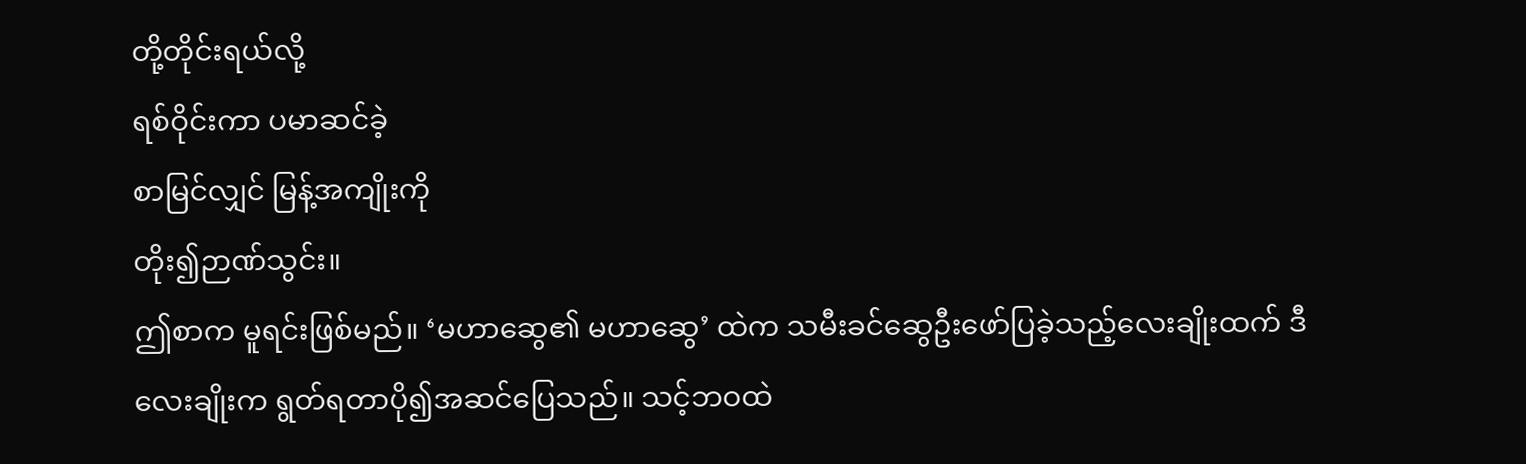တို့တိုင်းရယ်လို့
ရစ်ဝိုင်းကာ ပမာဆင်ခဲ့
စာမြင်လျှင် မြန့်အကျိုးကို
တိုး၍ဉာဏ်သွင်း။
ဤစာက မူရင်းဖြစ်မည်။ ‘မဟာဆွေ၏ မဟာဆွေ’ ထဲက သမီးခင်ဆွေဦးဖော်ပြခဲ့သည့်လေးချိုးထက် ဒီလေးချိုးက ရွတ်ရတာပို၍အဆင်ပြေသည်။ သင့်ဘဝထဲ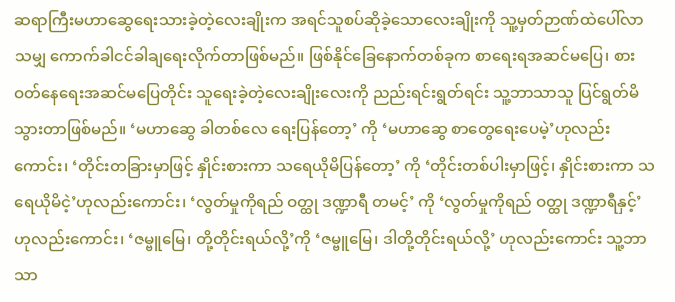ဆရာကြီးမဟာဆွေရေးသားခဲ့တဲ့လေးချိုးက အရင်သူစပ်ဆိုခဲ့သောလေးချိုးကို သူ့မှတ်ဉာဏ်ထဲပေါ်လာသမျှ ကောက်ခါငင်ခါချရေးလိုက်တာဖြစ်မည်။ ဖြစ်နိုင်ခြေနောက်တစ်ခုက စာရေးရအဆင်မပြေ၊ စားဝတ်နေရေးအဆင်မပြေတိုင်း သူရေးခဲ့တဲ့လေးချိုးလေးကို ညည်းရင်းရွတ်ရင်း သူ့ဘာသာသူ ပြင်ရွတ်မိသွားတာဖြစ်မည်။ ‘မဟာဆွေ ခါတစ်လေ ရေးပြန်တော့’ ကို ‘မဟာဆွေ စာတွေရေးပေမဲ့’ဟုလည်းကောင်း၊ ‘တိုင်းတခြားမှာဖြင့် နှိုင်းစားကာ သရေယိုမိပြန်တော့’ ကို ‘တိုင်းတစ်ပါးမှာဖြင့်၊ နှိုင်းစားကာ သရေယိုမိငဲ့’ဟုလည်းကောင်း၊ ‘လွတ်မှုကိုရည် ဝတ္ထု ဒဏ္ဍာရီ တမင့်’ ကို ‘လွတ်မှုကိုရည် ဝတ္ထု ဒဏ္ဍာရီနှင့်’ဟုလည်းကောင်း၊ ‘ဇမ္ဗူမြေ၊ တို့တိုင်းရယ်လို့’ကို ‘ဇမ္ဗူမြေ၊ ဒါတို့တိုင်းရယ်လို့’ ဟုလည်းကောင်း သူ့ဘာသာ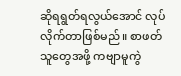ဆိုရရွတ်ရလွယ်အောင် လုပ်လိုက်တာဖြစ်မည်။ စာဖတ်သူတွေအဖို့ ကဗျာမူကွဲ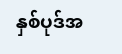နှစ်ပုဒ်အ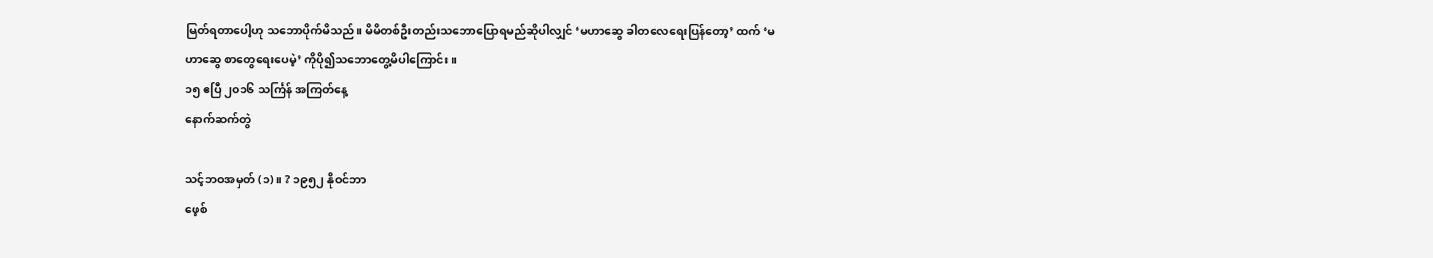မြတ်ရတာပေါ့ဟု သဘောပိုက်မိသည်။ မိမိတစ်ဦးတည်းသဘောပြောရမည်ဆိုပါလျှင် ‘မဟာဆွေ ခါတလေရေးပြန်တော့’ ထက် ‘မဟာဆွေ စာတွေရေးပေမဲ့’ ကိုပို၍သဘောတွေ့မိပါကြောင်း။
၁၅ ဧပြီ ၂၀၁၆ သင်္ကြန် အကြတ်နေ့
နောက်ဆက်တွဲ

သင့်ဘဝအမှတ် (၁)။ ? ၁၉၅၂ နိုဝင်ဘာ
ဖေ့စ်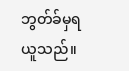ဘွတ်ခ်မှရယူသည်။